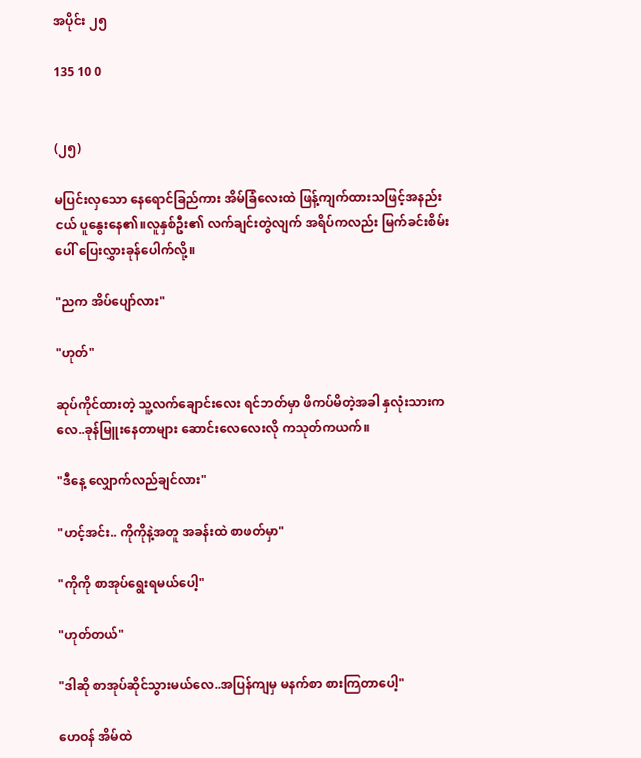အပိုင်း ၂၅

135 10 0


(၂၅)

မပြင်းလှသော နေရောင်ခြည်ကား အိမ်ခြံလေးထဲ ဖြန့်ကျက်ထားသဖြင့်အနည်းငယ် ပူနွေးနေ၏။လူနှစ်ဦး၏ လက်ချင်းတွဲလျက် အရိပ်ကလည်း မြက်ခင်းစိမ်းပေါ် ပြေးလွှားခုန်ပေါက်လို့။

"ညက အိပ်ပျော်လား"

"ဟုတ်"

ဆုပ်ကိုင်ထားတဲ့ သူ့လက်ချောင်းလေး ရင်ဘတ်မှာ ဖိကပ်မိတဲ့အခါ နှလုံးသားကလေ..ခုန်မြူးနေတာများ ဆောင်းလေလေးလို ကသုတ်ကယက်။

"ဒီနေ့ လျှောက်လည်ချင်လား"

"ဟင့်အင်း.. ကိုကိုနဲ့အတူ အခန်းထဲ စာဖတ်မှာ"

"ကိုကို စာအုပ်ရွေးရမယ်ပေါ့"

"ဟုတ်တယ်"

"ဒါဆို စာအုပ်ဆိုင်သွားမယ်လေ..အပြန်ကျမှ မနက်စာ စားကြတာပေါ့"

ဟေဝန် အိမ်ထဲ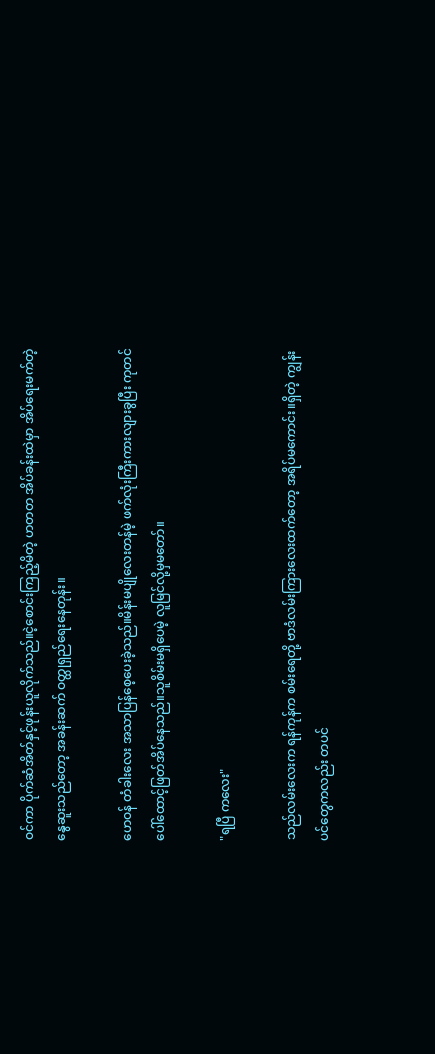ဝင်ကာ ပိုက်ဆံအိတ်နှင့်ဖုန်းယူလိုက်သည်။ငဲ့စောင်းကြည့်မိတဲ့ ဟတတ အိပ်ခန်းထဲမှာ အိပ်ရေးမက်တဲ့ နွေဆူးသည်တော့ အခန်းဆက် ဝတ္ထုရှည်ရေးနေတုန်း။

ဟေဝန် တံခါးလေး အသာပြန်စေ့ပေးခဲ့သည်။မိန်းမပျိုလေးတန်မဲ့ ဖက်လုံးကြီးကားလျားခွပြီး ကုတင်ပေါ်ထောင့်ဖြတ်အိပ်နေသည်။သူစိမ်းမရှိပေမဲ့ လူမြင်လို့မှမတော်။

"ရပြီ ကလေး"

သည်လမ်းလေးက ရန်ကုန်က စမ်းရေတို့ ဗာဒံလမ်းကြားလေးထက်တော့ အရိပ်မကောင်း။ရှိတဲ့ ကျွန်းပင်တွေကလည်း တပင်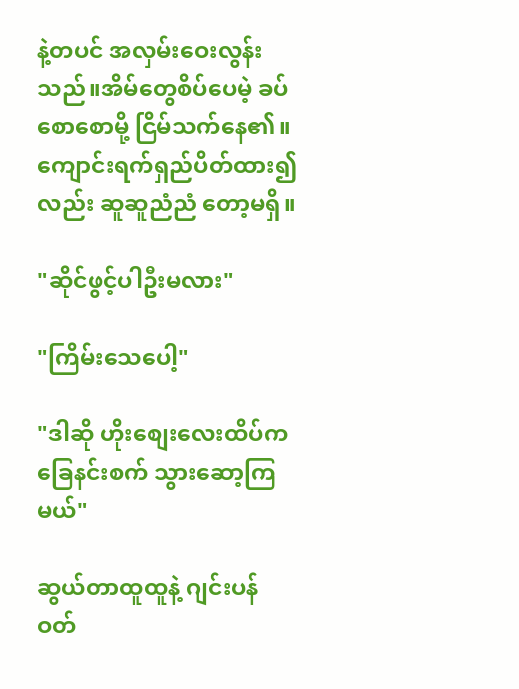နဲ့တပင် အလှမ်းဝေးလွန်းသည်။အိမ်တွေစိပ်ပေမဲ့ ခပ်စောစောမို့ ငြိမ်သက်နေ၏။ကျောင်းရက်ရှည်ပိတ်ထား၍လည်း ဆူဆူညံညံ တော့မရှိ။

"ဆိုင်ဖွင့်ပါဦးမလား"

"ကြိမ်းသေပေါ့"

"ဒါဆို ဟိုးစျေးလေးထိပ်က ခြေနင်းစက် သွားဆော့ကြမယ်"

ဆွယ်တာထူထူနဲ့ ဂျင်းပန်ဝတ်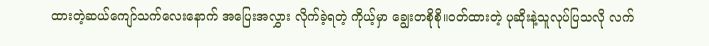ထားတဲ့ဆယ်ကျော်သက်လေးနောက် အပြေးအလွှား လိုက်ခဲ့ရတဲ့ ကိုယ့်မှာ ချွေးတစိုစို။ဝတ်ထားတဲ့ ပုဆိုးနဲ့သူလုပ်ပြသလို လက်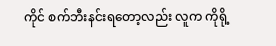ကိုင် စက်ဘီးနင်းရတော့လည်း လူက ကိုရို့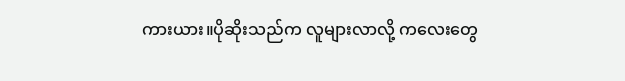ကားယား။ပိုဆိုးသည်က လူများလာလို့ ကလေးတွေ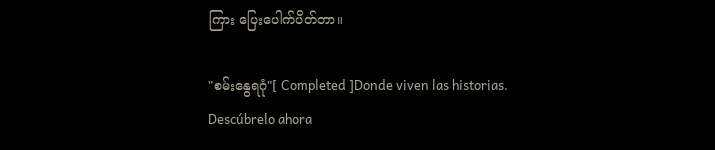ကြား ပြေးပေါက်ပိတ်တာ။

"စမ်းနွေရဂုံ"[ Completed ]Donde viven las historias. Descúbrelo ahora